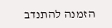הזמנה להתנדב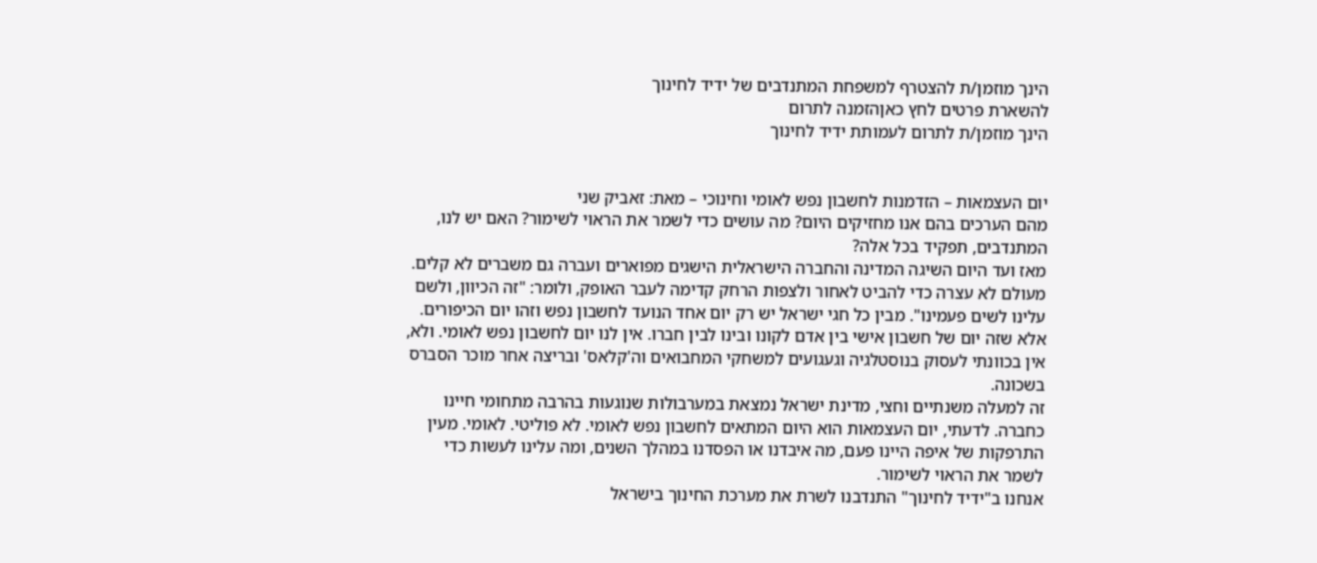הינך מוזמן/ת להצטרף למשפחת המתנדבים של ידיד לחינוך
להשארת פרטים לחץ כאןהזמנה לתרום
הינך מוזמן/ת לתרום לעמותת ידיד לחינוך


יום העצמאות – הזדמנות לחשבון נפש לאומי וחינוכי – מאת: זאביק שני
מהם הערכים בהם אנו מחזיקים היום? מה עושים כדי לשמר את הראוי לשימור? האם יש לנו, המתנדבים, תפקיד בכל אלה?
מאז ועד היום השיגה המדינה והחברה הישראלית הישגים מפוארים ועברה גם משברים לא קלים. מעולם לא עצרה כדי להביט לאחור ולצפות הרחק קדימה לעבר האופק, ולומר: "זה הכיוון, ולשם עלינו לשים פעמינו". מבין כל חגי ישראל יש רק יום אחד הנועד לחשבון נפש וזהו יום הכיפורים. אלא שזה יום של חשבון אישי בין אדם לקונו ובינו לבין חברו. אין לנו יום לחשבון נפש לאומי. ולא, אין בכוונתי לעסוק בנוסטלגיה וגעגועים למשחקי המחבואים וה'קלאס' ובריצה אחר מוכר הסברס בשכונה.
זה למעלה משנתיים וחצי, מדינת ישראל נמצאת במערבולות שנוגעות בהרבה מתחומי חיינו כחברה. לדעתי, יום העצמאות הוא היום המתאים לחשבון נפש לאומי. לא פוליטי. לאומי. מעין התרפקות של איפה היינו פעם, מה איבדנו או הפסדנו במהלך השנים, ומה עלינו לעשות כדי לשמר את הראוי לשימור.
אנחנו ב"ידיד לחינוך" התנדבנו לשרת את מערכת החינוך בישראל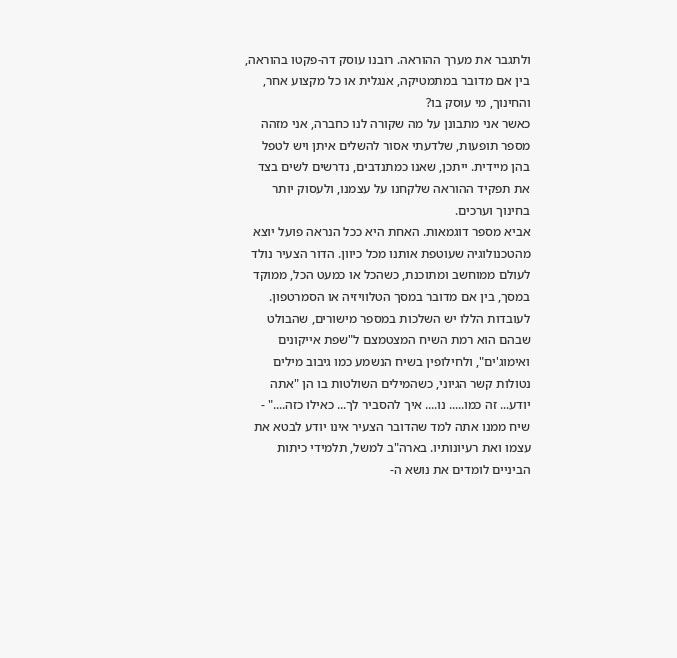ולתגבר את מערך ההוראה. רובנו עוסק דה-פקטו בהוראה, בין אם מדובר במתמטיקה, אנגלית או כל מקצוע אחר, והחינוך, מי עוסק בו?
כאשר אני מתבונן על מה שקורה לנו כחברה, אני מזהה מספר תופעות, שלדעתי אסור להשלים איתן ויש לטפל בהן מיידית. ייתכן, שאנו כמתנדבים, נדרשים לשים בצד את תפקיד ההוראה שלקחנו על עצמנו, ולעסוק יותר בחינוך וערכים.
אביא מספר דוגמאות. האחת היא ככל הנראה פועל יוצא מהטכנולוגיה שעוטפת אותנו מכל כיוון. הדור הצעיר נולד לעולם ממוחשב ומתוכנת, כשהכל או כמעט הכל, ממוקד במסך, בין אם מדובר במסך הטלוויזיה או הסמרטפון. לעובדות הללו יש השלכות במספר מישורים, שהבולט שבהם הוא רמת השיח המצטמצם ל"שפת אייקונים ואימוג'ים", ולחילופין בשיח הנשמע כמו גיבוב מילים נטולות קשר הגיוני, כשהמילים השולטות בו הן "אתה יודע... זה כמו..... נו.... איך להסביר לך... כאילו כזה...." - שיח ממנו אתה למד שהדובר הצעיר אינו יודע לבטא את עצמו ואת רעיונותיו. בארה"ב למשל, תלמידי כיתות הביניים לומדים את נושא ה-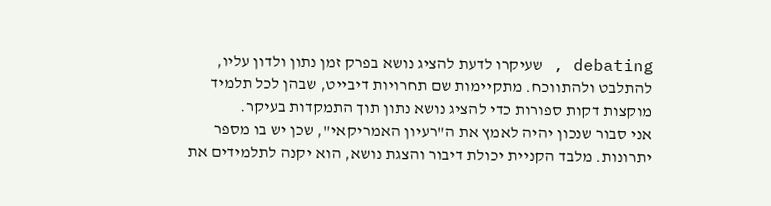debating , שעיקרו לדעת להציג נושא בפרק זמן נתון ולדון עליו, להתלבט ולהתווכח. מתקיימות שם תחרויות דיבייט, שבהן לכל תלמיד מוקצות דקות ספורות כדי להציג נושא נתון תוך התמקדות בעיקר.
אני סבור שנכון יהיה לאמץ את ה"רעיון האמריקאי", שכן יש בו מספר יתרונות. מלבד הקניית יכולת דיבור והצגת נושא, הוא יקנה לתלמידים את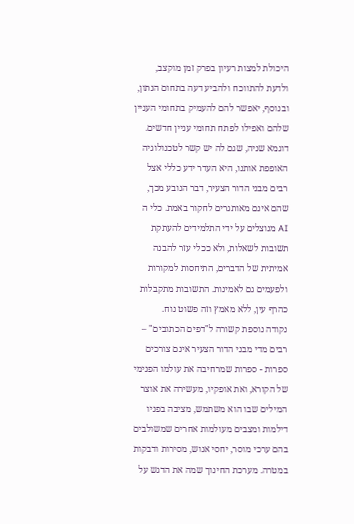היכולת למצות רעיון בפרק זמן מוקצב, ולדעת להתווכח ולהביע דעה בתחום הנתון, ובנוסף, יאפשר להם להעמיק בתחומי העניין שלהם ואפילו לפתח תחומי עניין חדשים.
דוגמא שניה, שגם לה יש קשר לטכנולוגיה האופפת אותנו, היא העדר ידע כללי אצל רבים מבני הדור הצעיר, דבר הנובע מכך, שהם אינם מאותגרים לחקור באמת. כלי ה AI מנוצלים על ידי התלמידים להעתקת תשובות לשאלות, ולא ככלי עזר להבנה אמיתית של הדברים, התיחסות למקורות ולפעמים גם לאמינות. התשובות מתקבלות כהרף עין, ללא מאמץ וזה פשוט נוח.
נקודה נוספת קשורה ל"דפים הכתובים" – רבים מדי מבני הדור הצעיר אינם צורכים ספרות - ספרות שמרחיבה את עולמו הפנימי של הקורא, ואת אופקיו, מעשירה את אוצר המילים שבו הוא משתמש, מציבה בפניו דילמות ומצבים מעולמות אחרים שמשולבים בהם ערכי מוסר, יחסי אנוש, מסירות ודבקות במטרה. מערכת החינוך שמה את הדגש על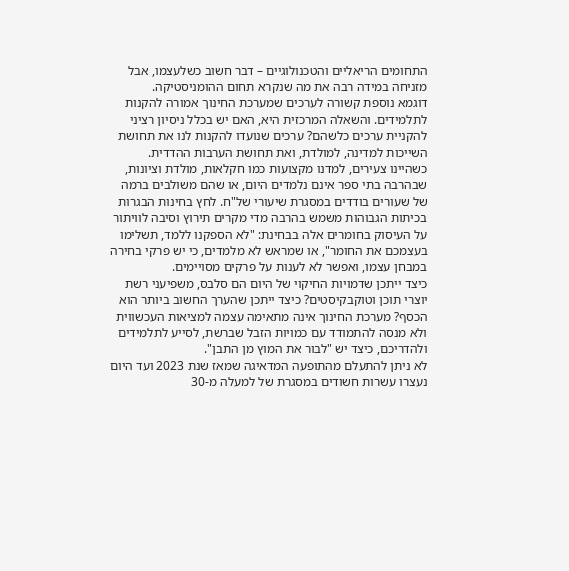התחומים הריאליים והטכנולוגיים – דבר חשוב כשלעצמו, אבל מזניחה במידה רבה את מה שנקרא תחום ההומניסטיקה.
דוגמא נוספת קשורה לערכים שמערכת החינוך אמורה להקנות לתלמידים. והשאלה המרכזית היא, האם יש בכלל ניסיון רציני להקניית ערכים כלשהם? ערכים שנועדו להקנות לנו את תחושת השייכות למדינה, למולדת, ואת תחושת הערבות ההדדית.
כשהיינו צעירים, למדנו מקצועות כמו חקלאות, מולדת וציונות, שבהרבה בתי ספר אינם נלמדים היום, או שהם משולבים ברמה של שעורים בודדים במסגרת שיעורי של"ח. לחץ בחינות הבגרות בכיתות הגבוהות משמש בהרבה מדי מקרים תירוץ וסיבה לוויתור על העיסוק בחומרים אלה בבחינת: "לא הספקנו ללמד, תשלימו בעצמכם את החומר", או שמראש לא מלמדים, כי יש פרקי בחירה במבחן עצמו, ואפשר לא לענות על פרקים מסויימים.
כיצד ייתכן שדמויות החיקוי של היום הם סלבס, משפיעני רשת יוצרי תוכן וטוקבקיסטים? כיצד ייתכן שהערך החשוב ביותר הוא הכסף? מערכת החינוך אינה מתאימה עצמה למציאות העכשווית ולא מנסה להתמודד עם כמויות הזבל שברשת, לסייע לתלמידים ולהדריכם, כיצד יש "לבור את המוץ מן התבן".
לא ניתן להתעלם מהתופעה המדאיגה שמאז שנת 2023 ועד היום נעצרו עשרות חשודים במסגרת של למעלה מ-30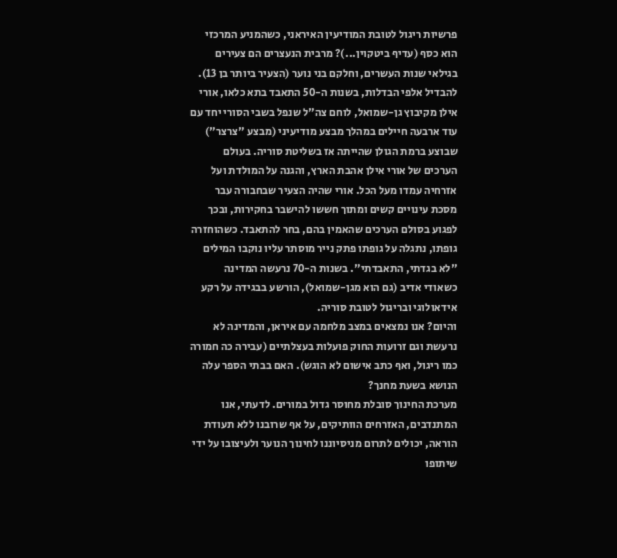פרשיות ריגול לטובת המודיעין האיראני, כשהמניע המרכזי הוא כסף (עדיף ביטקוין...)? מרבית הנעצרים הם צעירים בגילאי שנות העשרים, וחלקם בני נוער (הצעיר ביותר בן 13). להבדיל אלפי הבדלות, בשנות ה-50 התאבד בתא כלאו, אורי אילן מקיבוץ גן-שמואל, לוחם צה"ל שנפל בשבי הסורי יחד עם עוד ארבעה חיילים במהלך מבצע מודיעיני (מבצע "צרצר") שבוצע ברמת הגולן שהייתה אז בשליטת סוריה. בעולם הערכים של אורי אילן אהבת הארץ, והגנה על המולדת ועל אזרחיה עמדו מעל הכל. אורי שהיה הצעיר שבחבורה עבר מסכת עינויים קשים ומתוך חששו להישבר בחקירות, ובכך לפגוע בסולם הערכים שהאמין בהם, בחר להתאבד. כשהוחזרה גופתו, נתגלה על גופתו פתק נייר מוסתר עליו נוקבו המילים "לא בגדתי, התאבדתי". בשנות ה-70 נרעשה המדינה כשאודי אדיב (גם הוא מגן-שמואל), הורשע בבגידה על רקע אידאולוגי ובריגול לטובת סוריה.
והיום? אנו נמצאים במצב מלחמה עם איראן, והמדינה לא נרעשת וגם זרועות החוק פועלות בעצלתיים (עבירה כה חמורה כמו ריגול, ואף כתב אישום לא הוגש). האם בבתי הספר עלה הנושא בשעת מחנך?
מערכת החינוך סובלת מחוסר גדול במורים. לדעתי, אנו המתנדבים, האזרחים הוותיקים, על אף שרובנו ללא תעודת הוראה, יכולים לתרום מניסיוננו לחינוך הנוער ולעיצובו על ידי שיתופו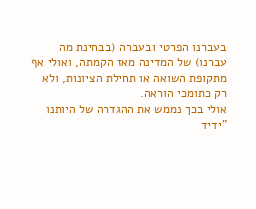בעברנו הפרטי ובעברה (בבחינת מה עברנו) של המדינה מאז הקמתה, ואולי אף מתקופת השואה או תחילת הציונות, ולא רק כתומכי הוראה.
אולי בכך נממש את ההגדרה של היותנו "ידיד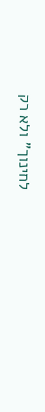לחינוך" ולא רק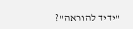"ידיד להוראה"?